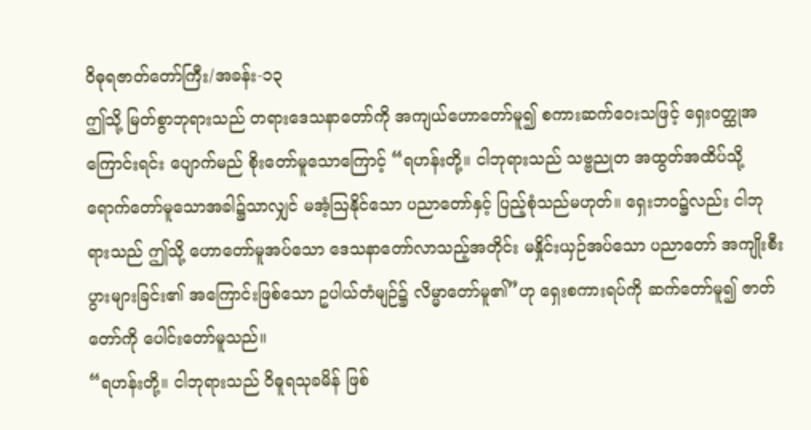ဝိဓုရဇာတ်တော်ကြီး/အခန်း-၁၃
ဤသို့ မြတ်စွာဘုရားသည် တရားဒေသနာတော်ကို အကျယ်ဟောတော်မူ၍ စကားဆက်ဝေးသဖြင့် ရှေးဝတ္ထုအကြောင်းရင်း ပျောက်မည် စိုးတော်မူသောကြောင့် “ရဟန်းတို့။ ငါဘုရားသည် သဗ္ဗညုတ အထွတ်အထိပ်သို့ ရောက်တော်မူသောအခါ၌သာလျှင် မအံ့သြနိုင်သော ပညာတော်နှင့် ပြည့်စုံသည်မဟုတ်။ ရှေးဘဝ၌လည်း ငါဘုရားသည် ဤသို့ ဟောတော်မူအပ်သော ဒေသနာတော်လာသည့်အတိုင်း မနှိုင်းယှဉ်အပ်သော ပညာတော် အကျိုးစီးပွားများခြင်း၏ အကြောင်းဖြစ်သော ဥပါယ်တံမျဉ်၌ လိမ္မာတော်မူ၏”ဟု ရှေးစကားရပ်ကို ဆက်တော်မူ၍ ဇာတ်တော်ကို ပေါင်းတော်မူသည်။
“ရဟန်းတို့။ ငါဘုရားသည် ဝိဓူရသုခမိန် ဖြစ်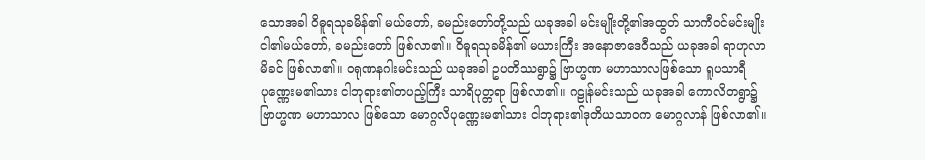သောအခါ ဝိဓူရသုခမိန်၏ မယ်တော်, ခမည်းတော်တို့သည် ယခုအခါ မင်းမျိုးတို့၏အထွတ် သာကီဝင်မင်းမျိုး ငါ၏မယ်တော်, ခမည်းတော် ဖြစ်လာ၏။ ဝိဓူရသုခမိန်၏ မယားကြီး အနောဇာဒေဝီသည် ယခုအခါ ရာဟုလာမိခင် ဖြစ်လာ၏။ ဝရုဏနဂါးမင်းသည် ယခုအခါ ဥပတိဿရွာ၌ ဗြာဟ္မဏ မဟာသာလဖြစ်သော ရူပသာရီပုဏ္ဏေးမ၏သား ငါဘုရား၏တပည့်ကြီး သာရိပုတ္တရာ ဖြစ်လာ၏။ ဂဠုန်မင်းသည် ယခုအခါ ကောလိတရွာ၌ ဗြာဟ္မဏ မဟာသာလ ဖြစ်သော မောဂ္ဂလိပုဏ္ဏေးမ၏သား ငါဘုရား၏ဒုတိယသာဝက မောဂ္ဂလာန် ဖြစ်လာ၏။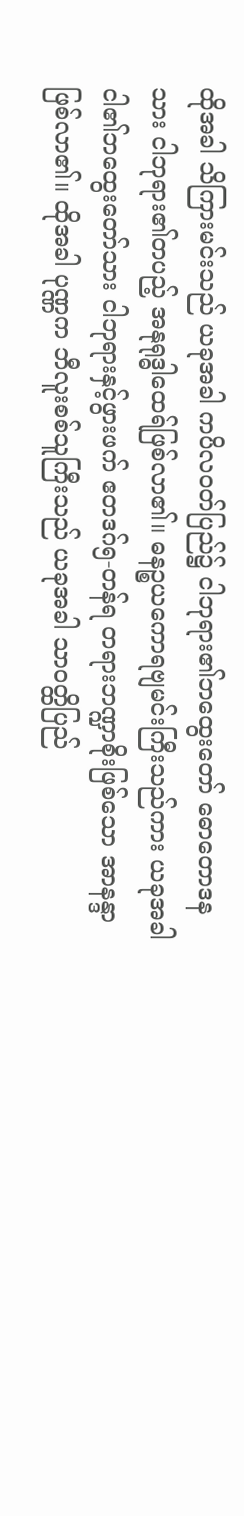ထိုအခါ သိကြားမင်းသည် ယခုအခါ ကပိလဝတ်ပြည်၌ ငါဘုရား၏ဘထွေးတော် ဓောတောဒနသား ငါဘုရား၏တပည့် အနုရုဒ္ဓါထေရ်ဖြစ်လာ၏။ ဓနဉ္စယကောရဗျမင်းကြီးသည်ကား ယခုအခါ ငါ၏ဘထွေးတော်သား ငါဘုရားနှင့်ဖွားဖက် ဧတဒဂ်၅-တန်ရ တရားဘဏ္ဍာစိုးဖြစ်သော အာနန္ဒာဖြစ်လာ၏။ ထိုအခါ ပုဏ္ဏက ဘီလူးစစ်သူကြီးသည် ယခုအခါ သာဝတ္ထိပြည်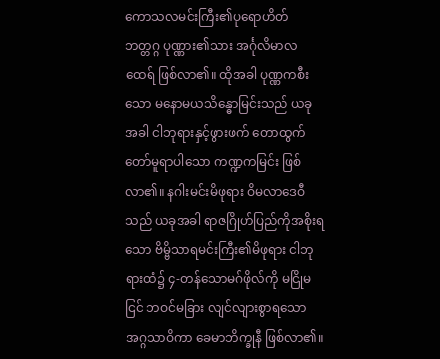ကောသလမင်းကြီး၏ပုရောဟိတ် ဘတ္တဂ္ဂ ပုဏ္ဏား၏သား အင်္ဂုလိမာလထေရ် ဖြစ်လာ၏။ ထိုအခါ ပုဏ္ဏကစီးသော မနောမယသိန္ဓောမြင်းသည် ယခုအခါ ငါဘုရားနှင့်ဖွားဖက် တောထွက်တော်မူရာပါသော ကဏ္ဍကမြင်း ဖြစ်လာ၏။ နဂါးမင်းမိဖုရား ဝိမလာဒေဝီသည် ယခုအခါ ရာဇဂြိုဟ်ပြည်ကိုအစိုးရသော ဗိမ္ဗိသာရမင်းကြီး၏မိဖုရား ငါဘုရားထံ၌ ၄-တန်သောမဂ်ဖိုလ်ကို မငြိုမငြင် ဘဝင်မခြား လျင်လျားစွာရသော အဂ္ဂသာဝိကာ ခေမာဘိက္ခုနီ ဖြစ်လာ၏။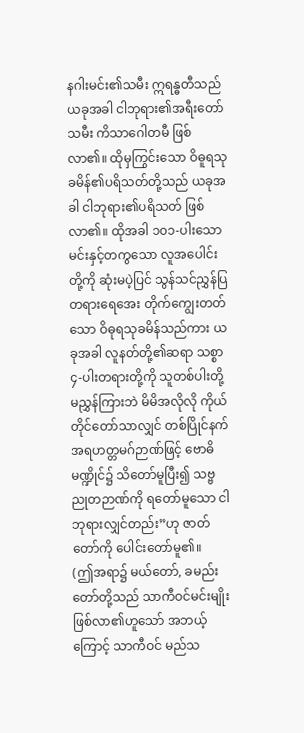နဂါးမင်း၏သမီး ဣရန္ဓတီသည် ယခုအခါ ငါဘုရား၏အရီးတော်သမီး ကိသာဂေါတမီ ဖြစ်လာ၏။ ထိုမှကြွင်းသော ဝိဓူရသုခမိန်၏ပရိသတ်တို့သည် ယခုအခါ ငါဘုရား၏ပရိသတ် ဖြစ်လာ၏။ ထိုအခါ ၁၀၁-ပါးသော မင်းနှင့်တကွသော လူအပေါင်းတို့ကို ဆုံးမပဲ့ပြင် သွန်သင်ညွှန်ပြ တရားရေအေး တိုက်ကျွေးတတ်သော ဝိဓုရသုခမိန်သည်ကား ယခုအခါ လူနတ်တို့၏ဆရာ သစ္စာ ၄-ပါးတရားတို့ကို သူတစ်ပါးတို့ မညွှန်ကြားဘဲ မိမိအလိုလို ကိုယ်တိုင်တော်သာလျှင် တစ်ပြိုင်နက် အရဟတ္တမဂ်ဉာဏ်ဖြင့် ဗောဓိမဏ္ဍိုင်၌ သိတော်မူပြီး၍ သဗ္ဗညုတဉာဏ်ကို ရတော်မူသော ငါဘုရားလျှင်တည်း”ဟု ဇာတ်တော်ကို ပေါင်းတော်မူ၏။
(ဤအရာ၌ မယ်တော်, ခမည်းတော်တို့သည် သာကီဝင်မင်းမျိုး ဖြစ်လာ၏ဟူသော် အဘယ့်ကြောင့် သာကီဝင် မည်သ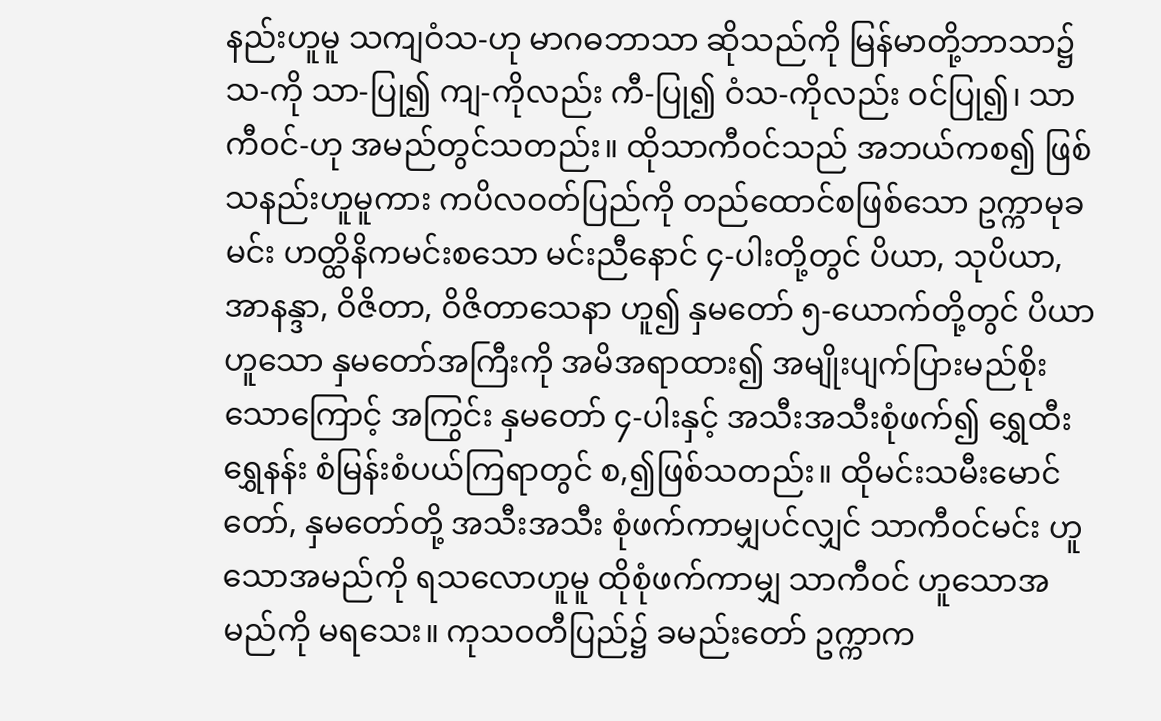နည်းဟူမူ သကျဝံသ-ဟု မာဂဓဘာသာ ဆိုသည်ကို မြန်မာတို့ဘာသာ၌ သ-ကို သာ-ပြု၍ ကျ-ကိုလည်း ကီ-ပြု၍ ဝံသ-ကိုလည်း ဝင်ပြု၍၊ သာကီဝင်-ဟု အမည်တွင်သတည်း။ ထိုသာကီဝင်သည် အဘယ်ကစ၍ ဖြစ်သနည်းဟူမူကား ကပိလဝတ်ပြည်ကို တည်ထောင်စဖြစ်သော ဥက္ကာမုခမင်း ဟတ္ထိနိကမင်းစသော မင်းညီနောင် ၄-ပါးတို့တွင် ပိယာ, သုပိယာ, အာနန္ဒာ, ဝိဇိတာ, ဝိဇိတာသေနာ ဟူ၍ နှမတော် ၅-ယောက်တို့တွင် ပိယာဟူသော နှမတော်အကြီးကို အမိအရာထား၍ အမျိုးပျက်ပြားမည်စိုးသောကြောင့် အကြွင်း နှမတော် ၄-ပါးနှင့် အသီးအသီးစုံဖက်၍ ရွှေထီးရွှေနန်း စံမြန်းစံပယ်ကြရာတွင် စ,၍ဖြစ်သတည်း။ ထိုမင်းသမီးမောင်တော်, နှမတော်တို့ အသီးအသီး စုံဖက်ကာမျှပင်လျှင် သာကီဝင်မင်း ဟူသောအမည်ကို ရသလောဟူမူ ထိုစုံဖက်ကာမျှ သာကီဝင် ဟူသောအမည်ကို မရသေး။ ကုသဝတီပြည်၌ ခမည်းတော် ဥက္ကာက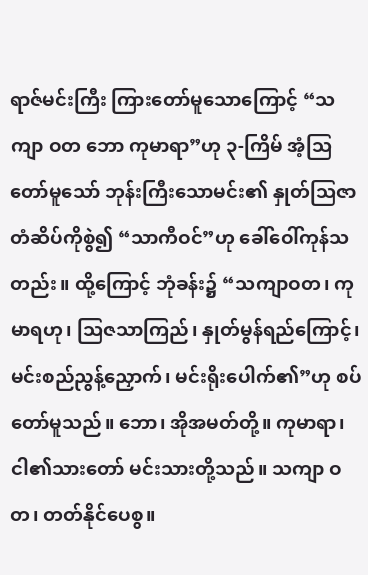ရာဇ်မင်းကြီး ကြားတော်မူသောကြောင့် “သကျာ ဝတ ဘော ကုမာရာ”ဟု ၃-ကြိမ် အံ့ဩတော်မူသော် ဘုန်းကြီးသောမင်း၏ နှုတ်ဩဇာတံဆိပ်ကိုစွဲ၍ “သာကီဝင်”ဟု ခေါ်ဝေါ်ကုန်သတည်း။ ထို့ကြောင့် ဘုံခန်း၌ “သကျာဝတ၊ ကုမာရဟု၊ သြဇသာကြည်၊ နှုတ်မွန်ရည်ကြောင့်၊ မင်းစည်ညွန့်ညှောက်၊ မင်းရိုးပေါက်၏”ဟု စပ်တော်မူသည်။ ဘော၊ အိုအမတ်တို့။ ကုမာရာ၊ ငါ၏သားတော် မင်းသားတို့သည်။ သကျာ ဝတ၊ တတ်နိုင်ပေစွ။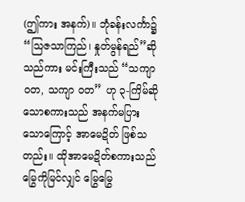(ဤကား အနက်)။ ဘုံခန်းလင်္ကာ၌ “သြဇသာကြည်၊ နှုတ်မွန်ရည်”ဆိုသည်ကား မင်းကြီးသည် “သကျာ ဝတ, သကျာ ဝတ” ဟု ၃-ကြိမ်ဆိုသောစကားသည် အနက်မပြားသောကြောင့် အာမေဍိတ် ဖြစ်သတည်း။ ထိုအာမေဍိတ်စကားသည် မြွေကိုမြင်လျှင် မြွေမြွေ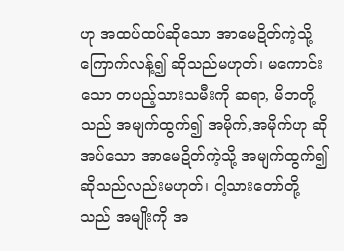ဟု အထပ်ထပ်ဆိုသော အာမေဍိတ်ကဲ့သို့ ကြောက်လန့်၍ ဆိုသည်မဟုတ်၊ မကောင်းသော တပည့်သားသမီးကို ဆရာ, မိဘတို့သည် အမျက်ထွက်၍ အမိုက်,အမိုက်ဟု ဆိုအပ်သော အာမေဍိတ်ကဲ့သို့ အမျက်ထွက်၍ ဆိုသည်လည်းမဟုတ်၊ ငါ့သားတော်တို့သည် အမျိုးကို အ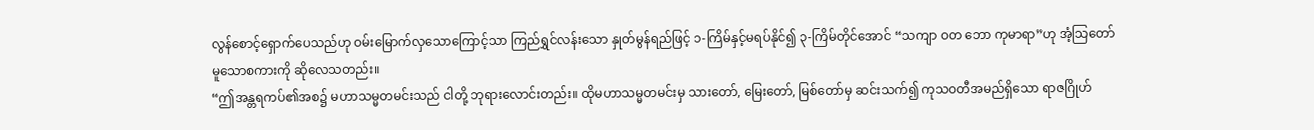လွန်စောင့်ရှောက်ပေသည်ဟု ဝမ်းမြောက်လှသောကြောင့်သာ ကြည်ရွှင်လန်းသော နှုတ်မွန်ရည်ဖြင့် ၁-ကြိမ်နှင့်မရပ်နိုင်၍ ၃-ကြိမ်တိုင်အောင် “သကျာ ဝတ ဘော ကုမာရာ”ဟု အံ့သြတော်မူသောစကားကို ဆိုလေသတည်း။
“ဤအန္တရကပ်၏အစ၌ မဟာသမ္မတမင်းသည် ငါတို့ ဘုရားလောင်းတည်း။ ထိုမဟာသမ္မတမင်းမှ သားတော်, မြေးတော်, မြစ်တော်မှ ဆင်းသက်၍ ကုသဝတီအမည်ရှိသော ရာဇဂြိုဟ်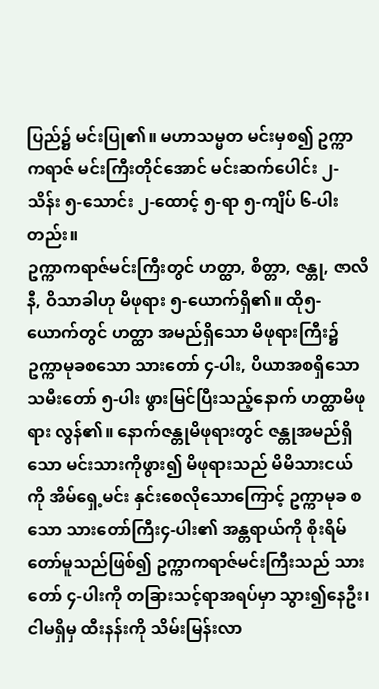ပြည်၌ မင်းပြု၏။ မဟာသမ္မတ မင်းမှစ၍ ဥက္ကာကရာဇ် မင်းကြီးတိုင်အောင် မင်းဆက်ပေါင်း ၂-သိန်း ၅-သောင်း ၂-ထောင့် ၅-ရာ ၅-ကျိပ် ၆-ပါးတည်း။
ဥက္ကာကရာဇ်မင်းကြီးတွင် ဟတ္ထာ, စိတ္တာ, ဇန္တု, ဇာလိနီ, ဝိသာခါဟု မိဖုရား ၅-ယောက်ရှိ၏။ ထို၅-ယောက်တွင် ဟတ္ထာ အမည်ရှိသော မိဖုရားကြီး၌ ဥက္ကာမုခစသော သားတော် ၄-ပါး, ပိယာအစရှိသော သမီးတော် ၅-ပါး ဖွားမြင်ပြီးသည့်နောက် ဟတ္ထာမိဖုရား လွန်၏။ နောက်ဇန္တုမိဖုရားတွင် ဇန္တုအမည်ရှိသော မင်းသားကိုဖွား၍ မိဖုရားသည် မိမိသားငယ်ကို အိမ်ရှေ့မင်း နှင်းစေလိုသောကြောင့် ဥက္ကာမုခ စသော သားတော်ကြီး၄-ပါး၏ အန္တရာယ်ကို စိုးရိမ်တော်မူသည်ဖြစ်၍ ဥက္ကာကရာဇ်မင်းကြီးသည် သားတော် ၄-ပါးကို တခြားသင့်ရာအရပ်မှာ သွား၍နေဦး၊ ငါမရှိမှ ထီးနန်းကို သိမ်းမြန်းလာ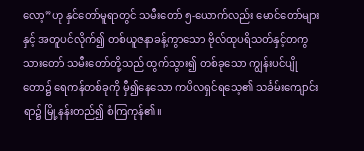လော့”ဟု နှင်တော်မူရာတွင် သမီးတော် ၅-ယောက်လည်း မောင်တော်များနှင့် အတူပင်လိုက်၍ တစ်ယူဇနာခန့်ကွာသော ဗိုလ်ထုပရိသတ်နှင့်တကွ သားတော် သမီးတော်တို့သည် ထွက်သွား၍ တစ်ခုသော ကျွန်းပင်ပျိုတော၌ ရေကန်တစ်ခုကို မှီ၍နေသော ကပိလရှင်ရသေ့၏ သင်္ခမ်းကျောင်းရာ၌ မြို့နန်းတည်၍ စံကြကုန်၏။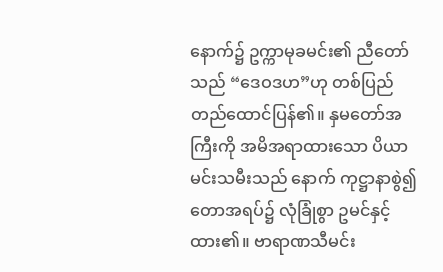နောက်၌ ဥက္ကာမုခမင်း၏ ညီတော်သည် “ဒေဝဒဟ”ဟု တစ်ပြည်တည်ထောင်ပြန်၏။ နှမတော်အကြီးကို အမိအရာထားသော ပိယာမင်းသမီးသည် နောက် ကုဋ္ဌာနာစွဲ၍ တောအရပ်၌ လုံခြုံစွာ ဥမင်နှင့်ထား၏။ ဗာရာဏသီမင်း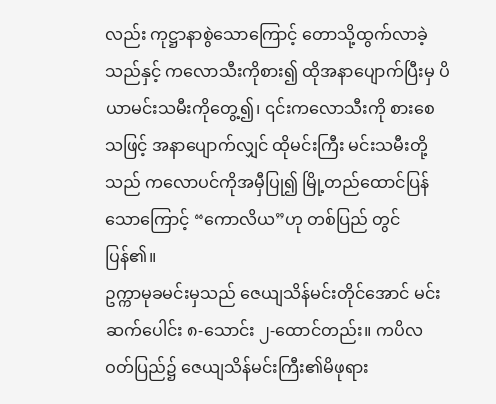လည်း ကုဋ္ဌာနာစွဲသောကြောင့် တောသို့ထွက်လာခဲ့သည်နှင့် ကလောသီးကိုစား၍ ထိုအနာပျောက်ပြီးမှ ပိယာမင်းသမီးကိုတွေ့၍၊ ၎င်းကလောသီးကို စားစေသဖြင့် အနာပျောက်လျှင် ထိုမင်းကြီး မင်းသမီးတို့သည် ကလောပင်ကိုအမှီပြု၍ မြို့တည်ထောင်ပြန်သောကြောင့် “ကောလိယ”ဟု တစ်ပြည် တွင်ပြန်၏။
ဥက္ကာမုခမင်းမှသည် ဇေယျသိန်မင်းတိုင်အောင် မင်းဆက်ပေါင်း ၈-သောင်း ၂-ထောင်တည်း။ ကပိလဝတ်ပြည်၌ ဇေယျသိန်မင်းကြီး၏မိဖုရား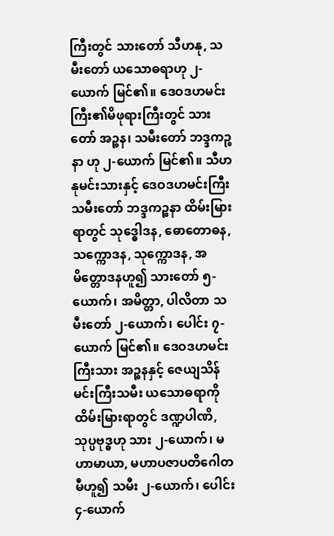ကြီးတွင် သားတော် သီဟနု, သမီးတော် ယသောဓရာဟု ၂-ယောက် မြင်၏။ ဒေဝဒဟမင်းကြီး၏မိဖုရားကြီးတွင် သားတော် အဉ္စန၊ သမီးတော် ဘဒ္ဒကဉ္စနာ ဟု ၂-ယောက် မြင်၏။ သီဟနုမင်းသားနှင့် ဒေဝဒဟမင်းကြီးသမီးတော် ဘဒ္ဒကဉ္စနာ ထိမ်းမြားရာတွင် သုဒ္ဓေါဒန, ဓောတောဓန, သက္ကောဒန, သုက္ကောဒန, အမိတ္တောဒနဟူ၍ သားတော် ၅-ယောက်၊ အမိတ္တာ, ပါလိတာ သမီးတော် ၂-ယောက်၊ ပေါင်း ၇-ယောက် မြင်၏။ ဒေဝဒဟမင်းကြီးသား အဉ္စနနှင့် ဇေယျသိန်မင်းကြီးသမီး ယသောဓရာကို ထိမ်းမြားရာတွင် ဒဏ္ဍပါဏိ, သုပ္ပဗုဒ္ဓဟု သား ၂-ယောက်၊ မဟာမာယာ, မဟာပဇာပတိဂေါတမီဟူ၍ သမီး ၂-ယောက်၊ ပေါင်း ၄-ယောက်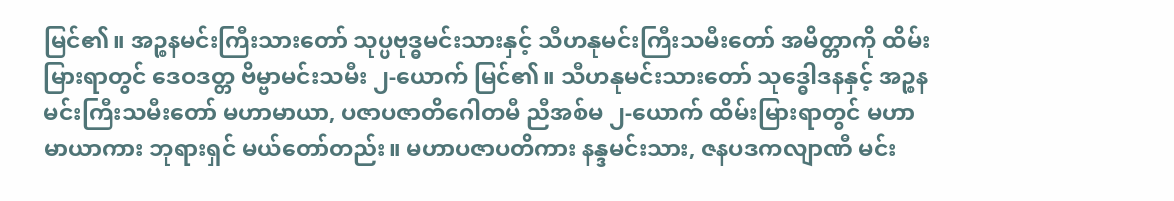မြင်၏။ အဉ္စနမင်းကြီးသားတော် သုပ္ပဗုဒ္ဓမင်းသားနှင့် သီဟနုမင်းကြီးသမီးတော် အမိတ္တာကို ထိမ်းမြားရာတွင် ဒေဝဒတ္တ ဗိမ္ဗာမင်းသမီး ၂-ယောက် မြင်၏။ သီဟနုမင်းသားတော် သုဒ္ဓေါဒနနှင့် အဉ္စနမင်းကြီးသမီးတော် မဟာမာယာ, ပဇာပဇာတိဂေါတမီ ညီအစ်မ ၂-ယောက် ထိမ်းမြားရာတွင် မဟာမာယာကား ဘုရားရှင် မယ်တော်တည်း။ မဟာပဇာပတိကား နန္ဒမင်းသား, ဇနပဒကလျာဏီ မင်း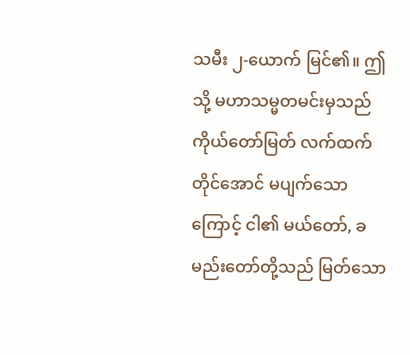သမီး ၂-ယောက် မြင်၏။ ဤသို့ မဟာသမ္မတမင်းမှသည် ကိုယ်တော်မြတ် လက်ထက်တိုင်အောင် မပျက်သောကြောင့် ငါ၏ မယ်တော်, ခမည်းတော်တို့သည် မြတ်သော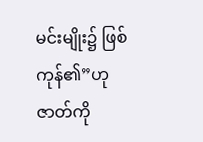မင်းမျိုး၌ ဖြစ်ကုန်၏”ဟု ဇာတ်ကို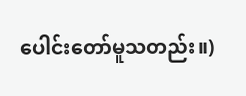ပေါင်းတော်မူသတည်း။)